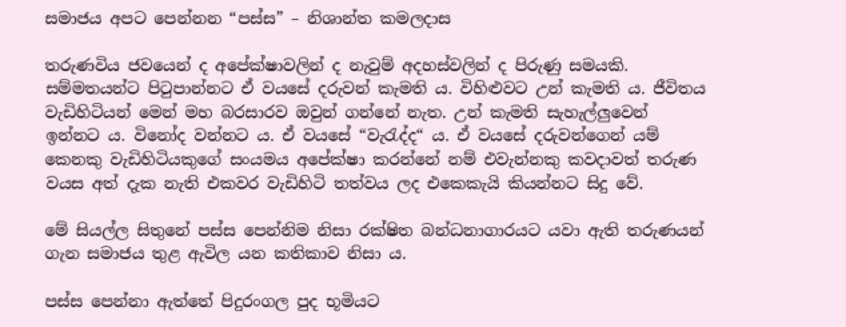සමාජය අපට පෙන්නන “පස්ස” – නිශාන්ත කමලදාස

තරුණවිය ජවයෙන් ද අපේක්ෂාවලින් ද නැවුම් අදහස්වලින් ද පිරුණු සමයකි. සම්මතයන්ට පිටුපාන්නට ඒ වයසේ දරුවන් කැමති ය. විහිළුවට උන් කැමති ය. ජීවිතය වැඩිහිටියන් මෙන් මහ බරසාරව ඔවුන් ගන්නේ නැත. උන් කැමති සැහැල්ලුවෙන් ඉන්නට ය. විනෝද වන්නට ය. ඒ වයසේ “වැරැද්ද“ ය. ඒ වයසේ දරුවන්ගෙන් යම් කෙනකු වැඩිහිටියකුගේ සංයමය අපේක්ෂා කරන්නේ නම් එවැන්නකු කවදාවත් තරුණ වයස අත් දැක නැති එකවර වැඩිහිටි තත්වය ලද එකෙකැයි කියන්නට සිදු වේ.

මේ සියල්ල සිතුනේ පස්ස පෙන්නිම නිසා රක්ෂිත බන්ධනාගාරයට යවා ඇති තරුණයන් ගැන සමාජය තුළ ඇවිල යන කතිකාව නිසා ය.

පස්ස පෙන්නා ඇත්තේ පිදුරංගල පුද භූමියට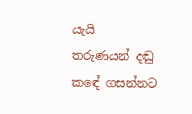යැයි තරුණයන් දඬු කඳේ ගසන්නට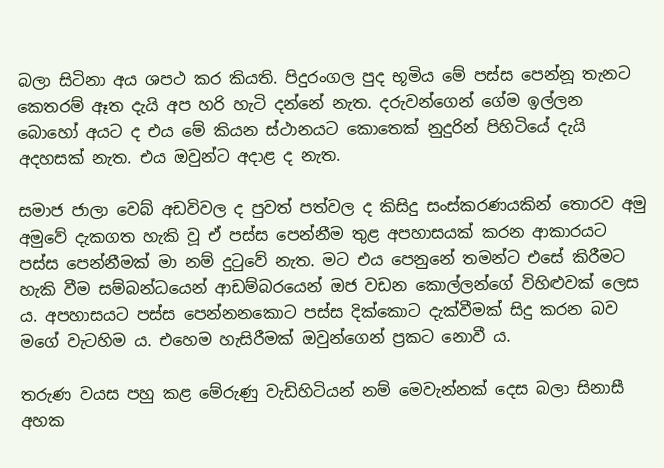බලා සිටිනා අය ශපථ කර කියති. පිදුරංගල පුද භූමිය මේ පස්ස පෙන්නූ තැනට කෙතරම් ඈත දැයි අප හරි හැටි දන්නේ නැත. දරුවන්ගෙන් ගේම ඉල්ලන බොහෝ අයට ද එය මේ කියන ස්ථානයට කොතෙක් නුදුරින් පිහිටියේ දැයි අදහසක් නැත. එය ඔවුන්ට අදාළ ද නැත.

සමාජ ජාලා වෙබ් අඩවිවල ද පුවත් පත්වල ද කිසිදු සංස්කරණයකින් තොරව අමු අමුවේ දැකගත හැකි වූ ඒ පස්ස පෙන්නීම තුළ අපහාසයක් කරන ආකාරයට පස්ස පෙන්නීමක් මා නම් දුටුවේ නැත. මට එය පෙනුනේ තමන්ට එසේ කිරීමට හැකි වීම සම්බන්ධයෙන් ආඩම්බරයෙන් ඔජ වඩන කොල්ලන්ගේ විහිළුවක් ලෙස ය. අපහාසයට පස්ස පෙන්නනකොට පස්ස දික්කොට දැක්වීමක් සිදු කරන බව මගේ වැටහිම ය. එහෙම හැසිරීමක් ඔවුන්ගෙන් ප්‍රකට නොවී ය.

තරුණ වයස පහු කළ මේරුණු වැඩිහිටියන් නම් මෙවැන්නක් දෙස බලා සිනාසී අහක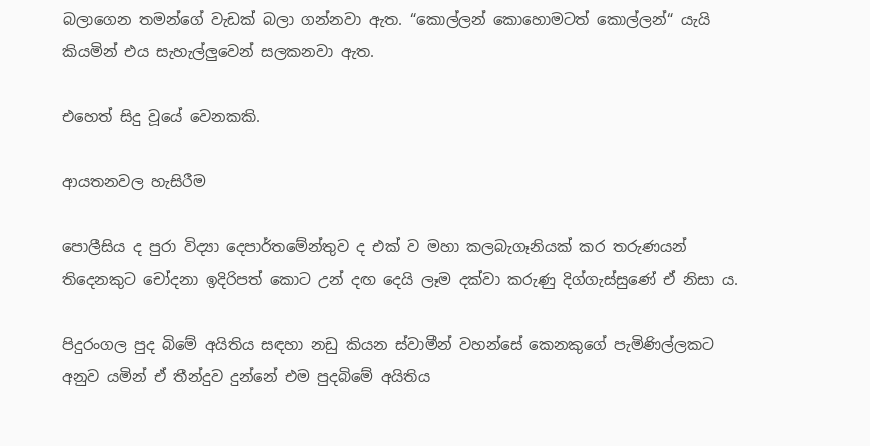බලාගෙන තමන්ගේ වැඩක් බලා ගන්නවා ඇත. “කොල්ලන් කොහොමටත් කොල්ලන්“ යැයි කියමින් එය සැහැල්ලුවෙන් සලකනවා ඇත.

එහෙත් සිදු වූයේ වෙනකකි.

ආයතනවල හැසිරීම

පොලීසිය ද පුරා විද්‍යා දෙපාර්තමේන්තුව ද එක් ව මහා කලබැගෑනියක් කර තරුණයන් තිදෙනකුට චෝදනා ඉදිරිපත් කොට උන් දඟ දෙයි ලෑම දක්වා කරුණු දිග්ගැස්සුණේ ඒ නිසා ය.

පිදුරංගල පුද බිමේ අයිතිය සඳහා නඩු කියන ස්වාමීන් වහන්සේ කෙනකුගේ පැමිණිල්ලකට අනුව යමින් ඒ තීන්දුව දුන්නේ එම පුදබිමේ අයිතිය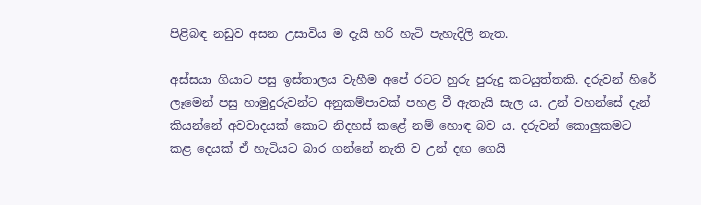පිළිබඳ නඩුව අසන උසාවිය ම දැයි හරි හැටි පැහැදිලි නැත.

අස්සයා ගියාට පසු ඉස්තාලය වැහීම අපේ රටට හුරු පුරුදු කටයුත්තකි. දරුවන් හිරේ ලෑමෙන් පසු හාමුදුරුවන්ට අනුකම්පාවක් පහළ වී ඇතැයි සැල ය. උන් වහන්සේ දැන් කියන්නේ අවවාදයක් කොට නිදහස් කළේ නම් හොඳ බව ය. දරුවන් කොලුකමට කළ දෙයක් ඒ හැටියට බාර ගන්නේ නැති ව උන් දඟ ගෙයි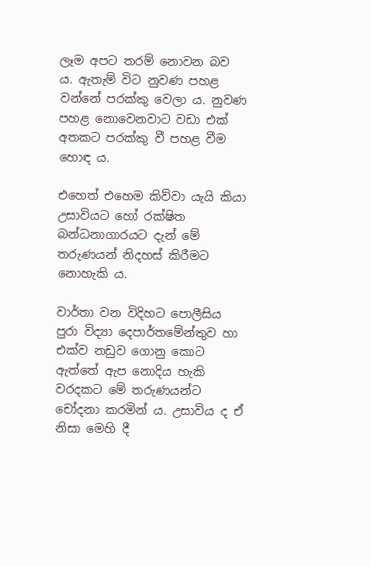ලෑම අපට තරම් නොවන බව ය. ඇතැම් විට නුවණ පහළ වන්නේ පරක්කු වෙලා ය. නුවණ පහළ නොවෙනවාට වඩා එක් අතකට පරක්කු වී පහළ වීම හොඳ ය.

එහෙත් එහෙම කිව්වා යැයි කියා උසාවියට හෝ රක්ෂිත බන්ධනාගාරයට දැන් මේ තරුණයන් නිදහස් කිරීමට නොහැකි ය.

වාර්තා වන විදිහට පොලීසිය පුරා විද්‍යා දෙපාර්තමේන්තුව හා එක්ව නඩුව ගොනු කොට ඇත්තේ ඇප නොදිය හැකි වරදකට මේ තරුණයන්ට චෝදනා කරමින් ය. උසාවිය ද ඒ නිසා මෙහි දී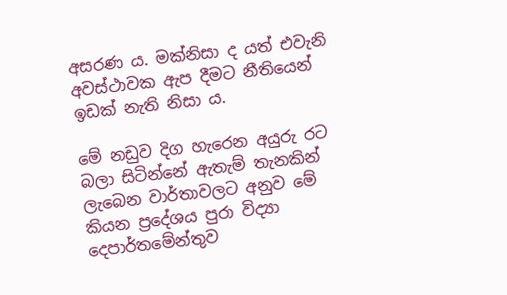අසරණ ය. මක්නිසා ද යත් එවැනි අවස්ථාවක ඇප දීමට නීතියෙන් ඉඩක් නැති නිසා ය.

මේ නඩුව දිග හැරෙන අයුරු රට බලා සිටින්නේ ඇතැම් තැනකින් ලැබෙන වාර්තාවලට අනුව මේ කියන ප්‍රදේශය පුරා විද්‍යා දෙපාර්තමේන්තුව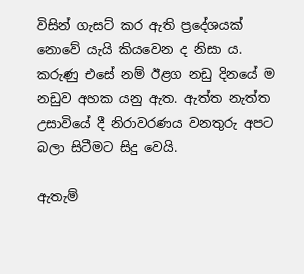විසින් ගැසට් කර ඇති ප්‍රදේශයක් නොවේ යැයි කියවෙන ද නිසා ය. කරුණු එසේ නම් ඊළග නඩු දිනයේ ම නඩුව අහක යනු ඇත. ඇත්ත නැත්ත උසාවියේ දී නිරාවරණය වනතුරු අපට බලා සිටීමට සිදු වෙයි.

ඇතැම්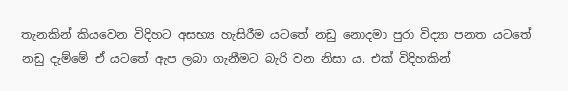තැනකින් කියවෙන විදිහට අසභ්‍ය හැසිරීම යටතේ නඩු නොදමා පුරා විද්‍යා පනත යටතේ නඩු දැම්මේ ඒ යටතේ ඇප ලබා ගැනීමට බැරි වන නිසා ය. එක් විදිහකින්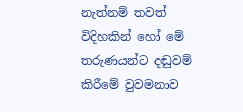නැත්නම් තවත් විදිහකින් හෝ මේ තරුණයන්ට දඬුවම් කිරීමේ වුවමනාව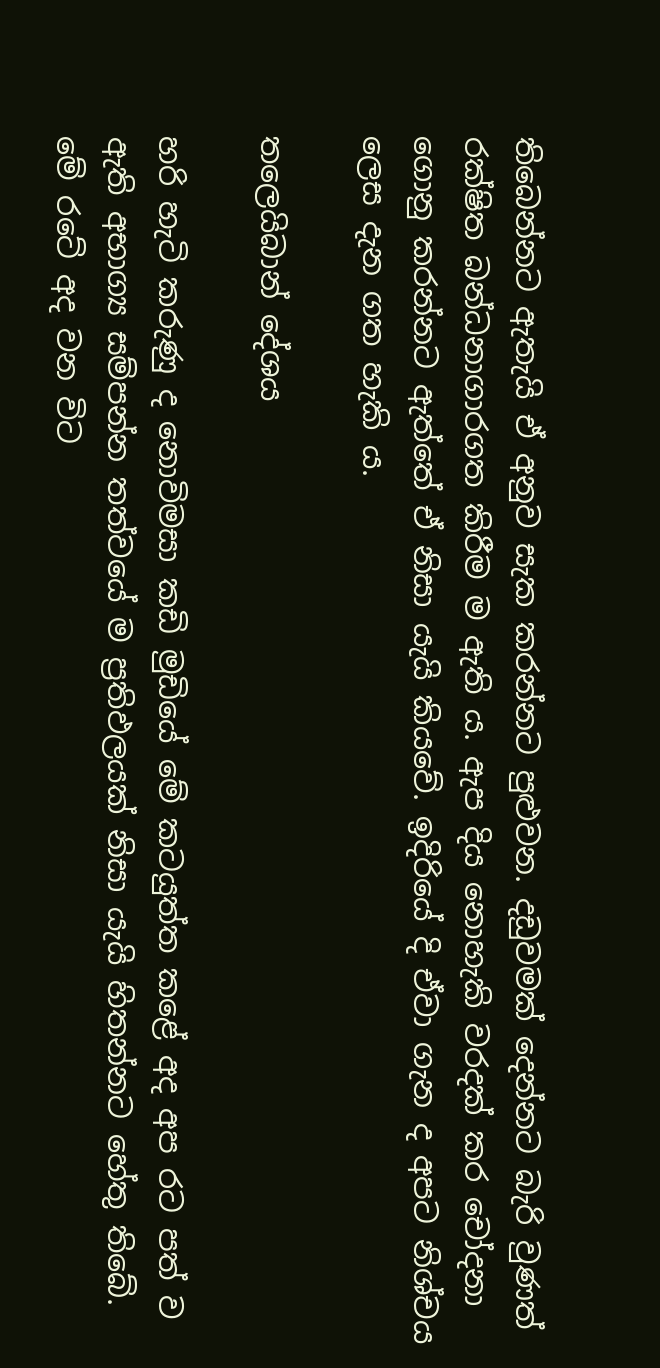තිබෙන්නට ඇතැයි ඒ අනුව සැක කරන්නට පුළුවන. දඩුවමක් දෙන්නට බැරි වුණත් රක්ෂිත බන්ධනාගාරගත කිරීම ම ඇති ය. ඇප දිය නොහැකි වරදක් කර චෝදනා ගොනු කරන්නට ඇත්තේ ඒ නිසා යැයි කියවේ. ඉදිරියේ දි ඒවා ගැන ද අපට නිශ්චය ලෙස දැන ගත හැකි ය.

තලෙයිබාන් දේශය

හරි හැටි කරුණු ද නොවිමසා කඩි මුඩියේ මේ කටයුත්ත කළේ අද අප රට පත් ව ඇති අභාග්‍ය සම්පන්න තත්වයේ ම ප්‍රතිඵලයක් නිසා යැයි හිතන්නට හේතු තිබේ. මේ රටේ අද වන විට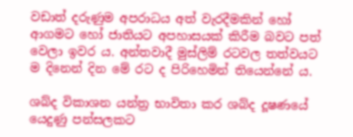වඩාත් දරුණුම අපරාධය අත් වැරදීමකින් හෝ ආගමට හෝ ජාතියට අපහාසයක් කිරීම බවට පත් වෙලා ඉවර ය. අන්තවාදී මුස්ලිම් රටවල තත්වයට ම දිනෙන් දින මේ රට ද පිරිහෙමින් තියෙන්නේ ය.

ශබ්ද විකාශන යන්ත්‍ර භාවිතා කර ශබ්ද දූෂණයේ යෙදුණු පන්සලකට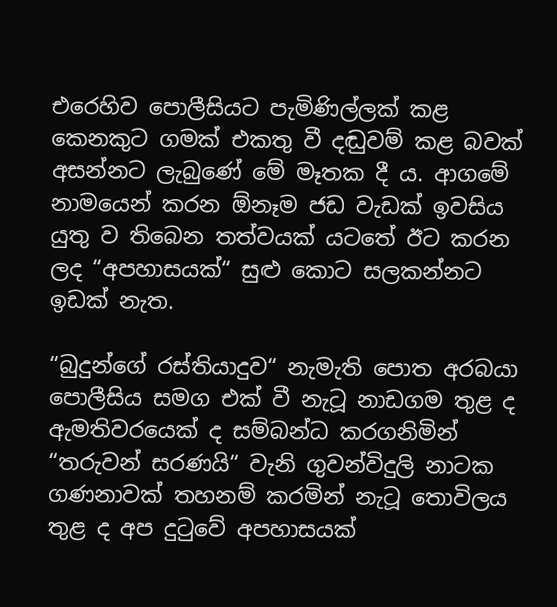එරෙහිව පොලීසියට පැමිණිල්ලක් කළ කෙනකුට ගමක් එකතු වී දඬුවම් කළ බවක් අසන්නට ලැබුණේ මේ මෑතක දී ය. ආගමේ නාමයෙන් කරන ඕනෑම ජඩ වැඩක් ඉවසිය යුතු ව තිබෙන තත්වයක් යටතේ ඊට කරන ලද “අපහාසයක්“ සුළු කොට සලකන්නට ඉඩක් නැත.

“බුදුන්ගේ රස්තියාදුව“ නැමැති පොත අරබයා පොලීසිය සමග එක් වී නැටූ නාඩගම තුළ ද ඇමතිවරයෙක් ද සම්බන්ධ කරගනිමින් “තරුවන් සරණයි“ වැනි ගුවන්විදුලි නාටක ගණනාවක් තහනම් කරමින් නැටූ තොවිලය තුළ ද අප දුටුවේ අපහාසයක්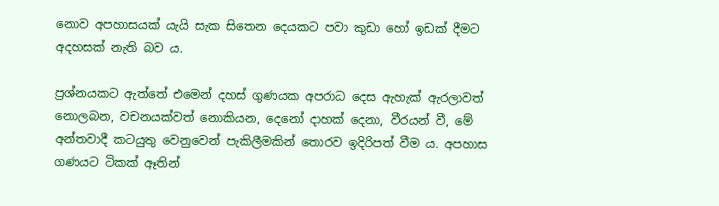නොව අපහාසයක් යැයි සැක සිතෙන දෙයකට පවා කුඩා හෝ ඉඩක් දීමට අදහසක් නැති බව ය.

ප්‍රශ්නයකට ඇත්තේ එමෙන් දහස් ගුණයක අපරාධ දෙස ඇහැක් ඇරලාවත් නොලබන, වචනයක්වත් නොකියන, දෙනෝ දාහක් දෙනා, වීරයන් වී, මේ අන්තවාදී කටයුතු වෙනුවෙන් පැකිලීමකින් තොරව ඉදිරිපත් වීම ය. අපහාස ගණයට ටිකක් ඈතින්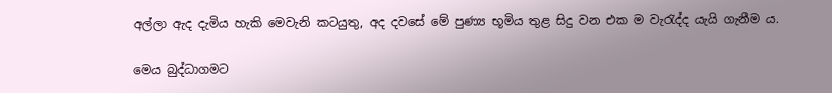අල්ලා ඇද දැමිය හැකි මෙවැනි කටයුතු, අද දවසේ මේ පුණ්‍ය භූමිය තුළ සිදු වන එක ම වැරැද්ද යැයි ගැනීම ය.

මෙය බුද්ධාගමට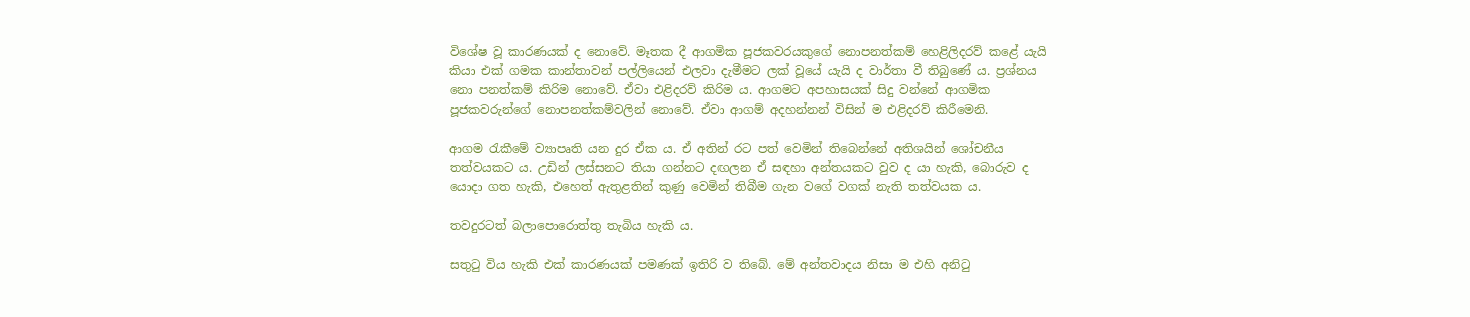විශේෂ වූ කාරණයක් ද නොවේ. මෑතක දී ආගමික පූජකවරයකුගේ නොපනත්කම් හෙළිලිදරව් කළේ යැයි කියා එක් ගමක කාන්තාවන් පල්ලියෙන් එලවා දැමීමට ලක් වූයේ යැයි ද වාර්තා වී තිබුණේ ය. ප්‍රශ්නය නො පනත්කම් කිරිම නොවේ. ඒවා එළිදරව් කිරිම ය. ආගමට අපහාසයක් සිදු වන්නේ ආගමික පූජකවරුන්ගේ නොපනත්කම්වලින් නොවේ. ඒවා ආගම් අදහන්නන් විසින් ම එළිදරව් කිරීමෙනි.

ආගම රැකීමේ ව්‍යාපෘති යන දුර ඒක ය. ඒ අතින් රට පත් වෙමින් තිබෙන්නේ අතිශයින් ශෝචනීය තත්වයකට ය. උඩින් ලස්සනට තියා ගන්නට දඟලන ඒ සඳහා අන්තයකට වුව ද යා හැකි, බොරුව ද යොදා ගත හැකි, එහෙත් ඇතුළතින් කුණු වෙමින් තිබීම ගැන වගේ වගක් නැති තත්වයක ය.

තවදුරටත් බලාපොරොත්තු තැබිය හැකි ය.

සතුටු විය හැකි එක් කාරණයක් පමණක් ඉතිරි ව තිබේ. මේ අන්තවාදය නිසා ම එහි අනිටු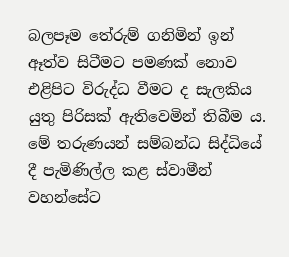බලපෑම තේරුම් ගනිමින් ඉන් ඈත්ව සිටීමට පමණක් නොව එළිපිට විරුද්ධ වීමට ද සැලකිය යුතු පිරිසක් ඇතිවෙමින් තිබීම ය. මේ තරුණයන් සම්බන්ධ සිද්ධියේ දී පැමිණිල්ල කළ ස්වාමීන් වහන්සේට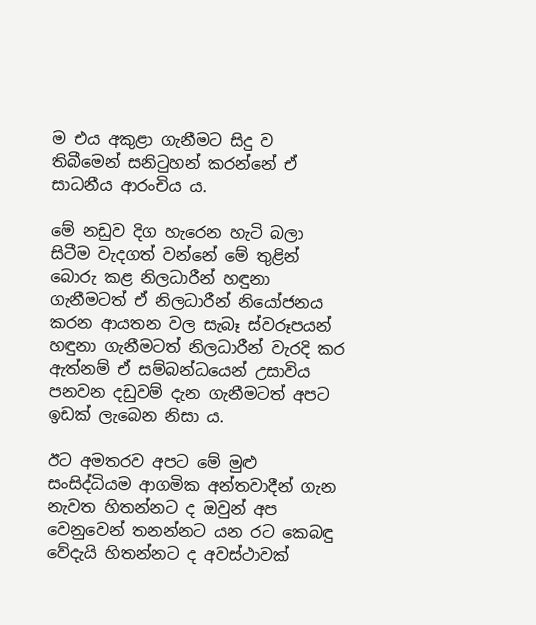ම එය අකුළා ගැනීමට සිදු ව තිබීමෙන් සනිටුහන් කරන්නේ ඒ සාධනීය ආරංචිය ය.

මේ නඩුව දිග හැරෙන හැටි බලා සිටීම වැදගත් වන්නේ මේ තුළින් බොරු කළ නිලධාරීන් හඳුනා ගැනීමටත් ඒ නිලධාරීන් නියෝජනය කරන ආයතන වල සැබෑ ස්වරූපයන් හඳුනා ගැනීමටත් නිලධාරීන් වැරදි කර ඇත්නම් ඒ සම්බන්ධයෙන් උසාවිය පනවන දඩුවම් දැන ගැනීමටත් අපට ඉඩක් ලැබෙන නිසා ය.

ඊට අමතරව අපට මේ මුළු සංසිද්ධියම ආගමික අන්තවාදීන් ගැන නැවත හිතන්නට ද ඔවුන් අප වෙනුවෙන් තනන්නට යන රට කෙබඳු වේදැයි හිතන්නට ද අවස්ථාවක්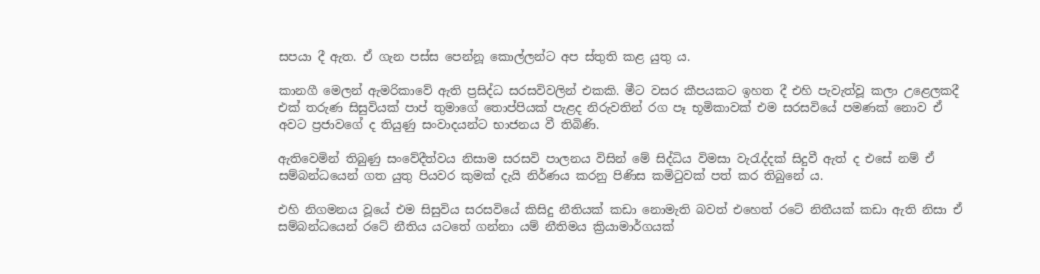සපයා දී ඇත. ඒ ගැන පස්ස පෙන්නූ කොල්ලන්ට අප ස්තුති කළ යුතු ය.

කානගී මෙලන් ඇමරිකාවේ ඇති ප්‍රසිද්ධ සරසවිවලින් එකකි. මීට වසර කීපයකට ඉහත දී එහි පැවැත්වූ කලා උළෙලකදී එක් තරුණ සිසුවියක් පාප් තුමාගේ තොප්පියක් පැළද නිරුවතින් රග පෑ භූමිකාවක් එම සරසවියේ පමණක් නොව ඒ අවට ප්‍රජාවගේ ද තියුණු සංවාදයන්ට භාජනය වී තිබිණි.

ඇතිවෙමින් තිබුණු සංවේදීත්වය නිසාම සරසවි පාලනය විසින් මේ සිද්ධිය විමසා වැරැද්දක් සිදුවී ඇත් ද එසේ නම් ඒ සම්බන්ධයෙන් ගත යුතු පියවර කුමක් දැයි නිර්ණය කරනු පිණිස කමිටුවක් පත් කර තිබුනේ ය.

එහි නිගමනය වූයේ එම සිසුවිය සරසවියේ කිසිදු නීතියක් කඩා නොමැති බවත් එහෙත් රටේ නිතීයක් කඩා ඇති නිසා ඒ සම්බන්ධයෙන් රටේ නීතිය යටතේ ගන්නා යම් නීතිමය ක්‍රියාමාර්ගයක්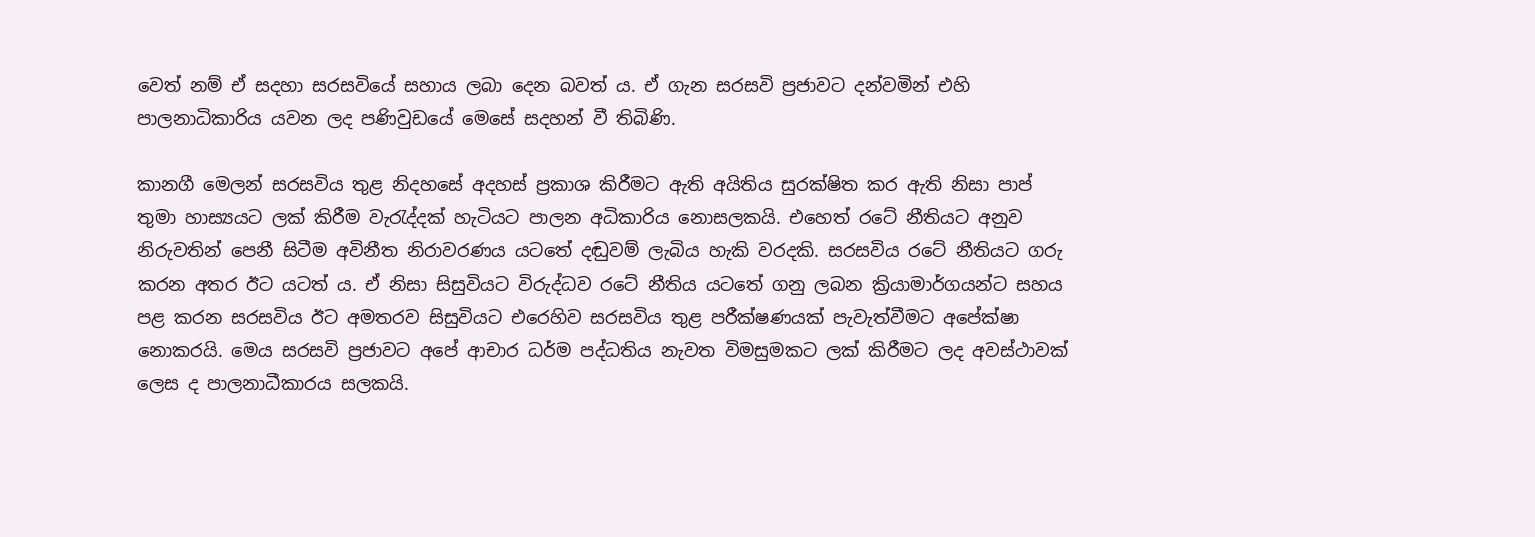වෙත් නම් ඒ සදහා සරසවියේ සහාය ලබා දෙන බවත් ය. ඒ ගැන සරසවි ප්‍රජාවට දන්වමින් එහි පාලනාධිකාරිය යවන ලද පණිවුඩයේ මෙසේ සදහන් වී තිබිණි.

කානගී මෙලන් සරසවිය තුළ නිදහසේ අදහස් ප්‍රකාශ කිරීමට ඇති අයිතිය සුරක්ෂිත කර ඇති නිසා පාප් තුමා හාස්‍යයට ලක් කිරීම වැරැද්දක් හැටියට පාලන අධිකාරිය නොසලකයි. එහෙත් රටේ නීතියට අනුව නිරුවතින් පෙනී සිටීම අවිනීත නිරාවරණය යටතේ දඬුවම් ලැබිය හැකි වරදකි. සරසවිය රටේ නීතියට ගරු කරන අතර ඊට යටත් ය. ඒ නිසා සිසුවියට විරුද්ධව රටේ නීතිය යටතේ ගනු ලබන ක්‍රියාමාර්ගයන්ට සහය පළ කරන සරසවිය ඊට අමතරව සිසුවියට එරෙහිව සරසවිය තුළ පරීක්ෂණයක් පැවැත්වීමට අපේක්ෂා නොකරයි. මෙය සරසවි ප්‍රජාවට අපේ ආචාර ධර්ම පද්ධතිය නැවත විමසුමකට ලක් කිරීමට ලද අවස්ථාවක් ලෙස ද පාලනාධීකාරය සලකයි.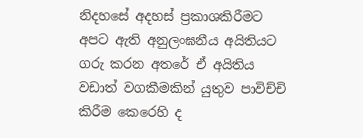නිදහසේ අදහස් ප්‍රකාශකිරීමට අපට ඇති අනුලංඝනීය අයිතියට ගරු කරන අතරේ ඒ අයිතිය වඩාත් වගකීමකින් යුතුව පාවිච්චි කිරීම කෙරෙහි ද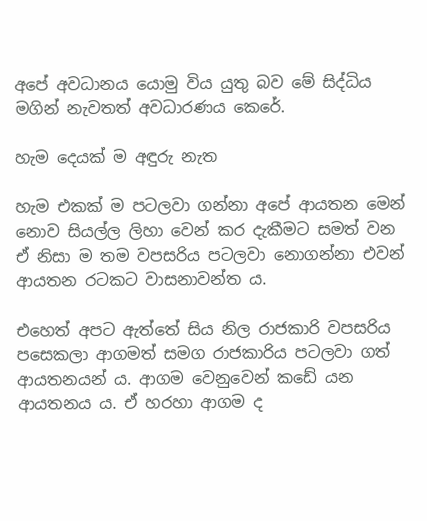අපේ අවධානය යොමු විය යුතු බව මේ සිද්ධිය මගින් නැවතත් අවධාරණය කෙරේ.

හැම දෙයක් ම අඳුරු නැත

හැම එකක් ම පටලවා ගන්නා අපේ ආයතන මෙන් නොව සියල්ල ලිහා වෙන් කර දැකීමට සමත් වන ඒ නිසා ම තම වපසරිය පටලවා නොගන්නා එවන් ආයතන රටකට වාසනාවන්ත ය.

එහෙත් අපට ඇත්තේ සිය නිල රාජකාරි වපසරිය පසෙකලා ආගමත් සමග රාජකාරිය පටලවා ගත් ආයතනයන් ය. ආගම වෙනුවෙන් කඩේ යන ආයතනය ය. ඒ හරහා ආගම ද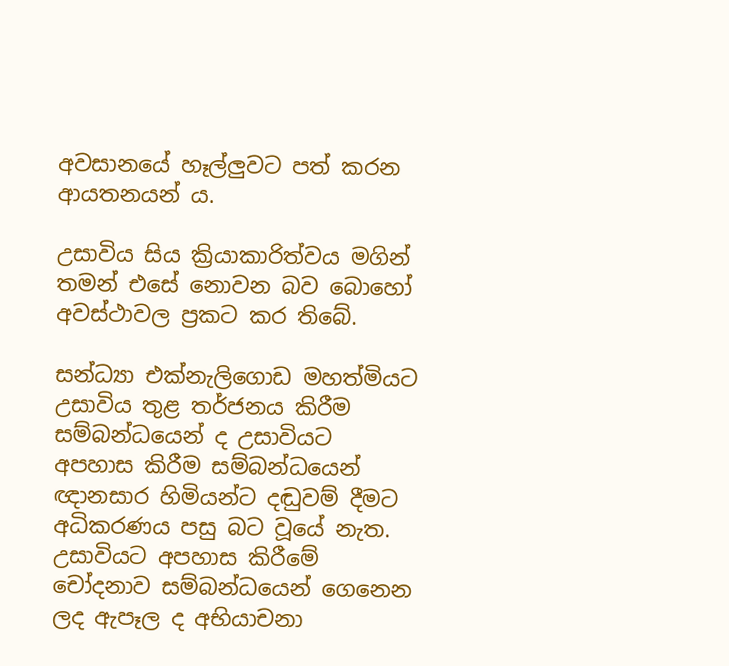අවසානයේ හෑල්ලුවට පත් කරන ආයතනයන් ය.

උසාවිය සිය ක්‍රියාකාරිත්වය මගින් තමන් එසේ නොවන බව බොහෝ අවස්ථාවල ප්‍රකට කර තිබේ.

සන්ධ්‍යා එක්නැලිගොඩ මහත්මියට උසාවිය තුළ තර්ජනය කිරීම සම්බන්ධයෙන් ද උසාවියට අපහාස කිරීම සම්බන්ධයෙන් ඥානසාර හිමියන්ට දඬුවම් දීමට අධිකරණය පසු බට වූයේ නැත. උසාවියට අපහාස කිරීමේ චෝදනාව සම්බන්ධයෙන් ගෙනෙන ලද ඇපෑල ද අභියාචනා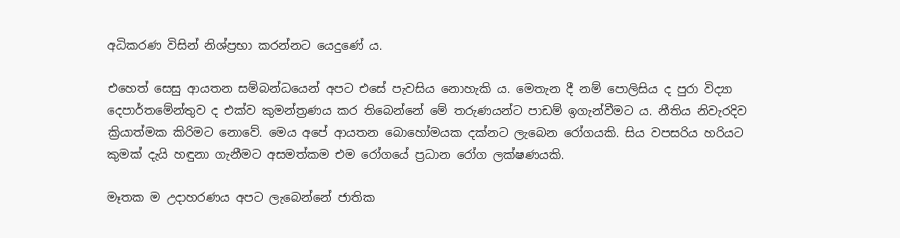අධිකරණ විසින් නිශ්ප්‍රභා කරන්නට යෙදුණේ ය.

එහෙත් සෙසු ආයතන සම්බන්ධයෙන් අපට එසේ පැවසිය නොහැකි ය. මෙතැන දී නම් පොලිසිය ද පුරා විද්‍යා දෙපාර්තමේන්තුව ද එක්ව කුමන්ත්‍රණය කර තිබෙන්නේ මේ තරුණයන්ට පාඩම් ඉගැන්වීමට ය. නීතිය නිවැරදිව ක්‍රියාත්මක කිරිමට නොවේ. මෙය අපේ ආයතන බොහෝමයක දක්නට ලැබෙන රෝගයකි. සිය වපසරිය හරියට කුමක් දැයි හඳුනා ගැනීමට අසමත්කම එම රෝගයේ ප්‍රධාන රෝග ලක්ෂණයකි.

මෑතක ම උදාහරණය අපට ලැබෙන්නේ ජාතික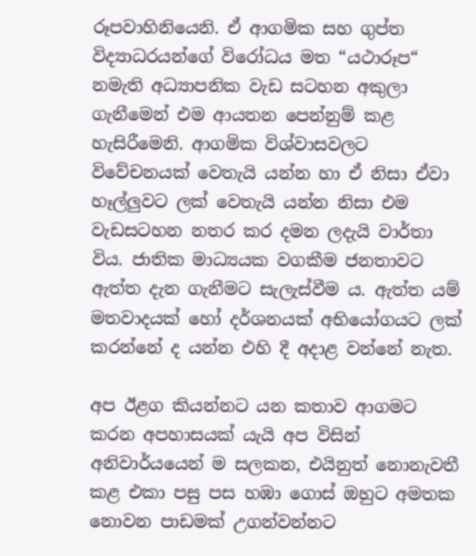රූපවාහිනියෙනි. ඒ ආගමික සහ ගුප්ත විද්‍යාධරයන්ගේ විරෝධය මත “යථාරූප“ නමැති අධ්‍යාපනික වැඩ සටහන අකුලා ගැනීමෙන් එම ආයතන පෙන්නුම් කළ හැසිරීමෙනි. ආගමික විශ්වාසවලට විවේචනයක් වෙතැයි යන්න හා ඒ නිසා ඒවා හෑල්ලුවට ලක් වෙතැයි යන්න නිසා එම වැඩසටහන නතර කර දමන ලදැයි වාර්තා විය. ජාතික මාධ්‍යයක වගකීම ජනතාවට ඇත්ත දැන ගැනීමට සැලැස්වීම ය. ඇත්ත යම් මතවාදයක් හෝ දර්ශනයක් අභියෝගයට ලක් කරන්නේ ද යන්න එහි දී අදාළ වන්නේ නැත.

අප ඊළග කියන්නට යන කතාව ආගමට කරන අපහාසයක් යැයි අප විසින් අනිවාර්යයෙන් ම සලකන, එයිනුත් නොනැවතී කළ එකා පසු පස හඹා ගොස් ඔහුට අමතක නොවන පාඩමක් උගන්වන්නට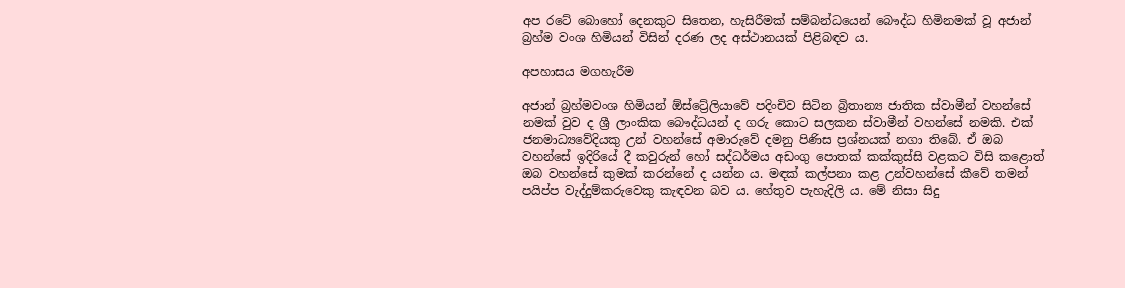අප රටේ බොහෝ දෙනකුට සිතෙන, හැසිරීමක් සම්බන්ධයෙන් බෞද්ධ හිමිනමක් වූ අජාන් බ්‍රහ්ම වංශ හිමියන් විසින් දරණ ලද අස්ථානයක් පිළිබඳව ය.

අපහාසය මගහැරීම

අජාන් බ්‍රහ්මවංශ හිමියන් ඕස්ට්‍රේලියාවේ පදිංචිව සිටින බ්‍රිතාන්‍ය ජාතික ස්වාමීන් වහන්සේ නමක් වුව ද ශ්‍රී ලාංකික බෞද්ධයන් ද ගරු කොට සලකන ස්වාමීන් වහන්සේ නමකි. එක් ජනමාධ්‍යවේදියකු උන් වහන්සේ අමාරුවේ දමනු පිණිස ප්‍රශ්නයක් නගා තිබේ. ඒ ඔබ වහන්සේ ඉදිරියේ දී කවුරුන් හෝ සද්ධර්මය අඩංගු පොතක් කක්කුස්සි වළකට විසි කළොත් ඔබ වහන්සේ කුමක් කරන්නේ ද යන්න ය. මඳක් කල්පනා කළ උන්වහන්සේ කීවේ තමන් පයිප්ප වැද්දුම්කරුවෙකු කැඳවන බව ය. හේතුව පැහැදිලි ය. මේ නිසා සිදු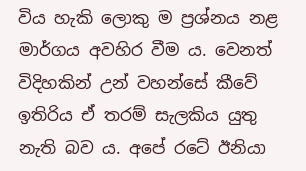විය හැකි ලොකු ම ප්‍රශ්නය නළ මාර්ගය අවහිර වීම ය. වෙනත් විදිහකින් උන් වහන්සේ කීවේ ඉතිරිය ඒ තරම් සැලකිය යුතු නැති බව ය. අපේ රටේ ඊනියා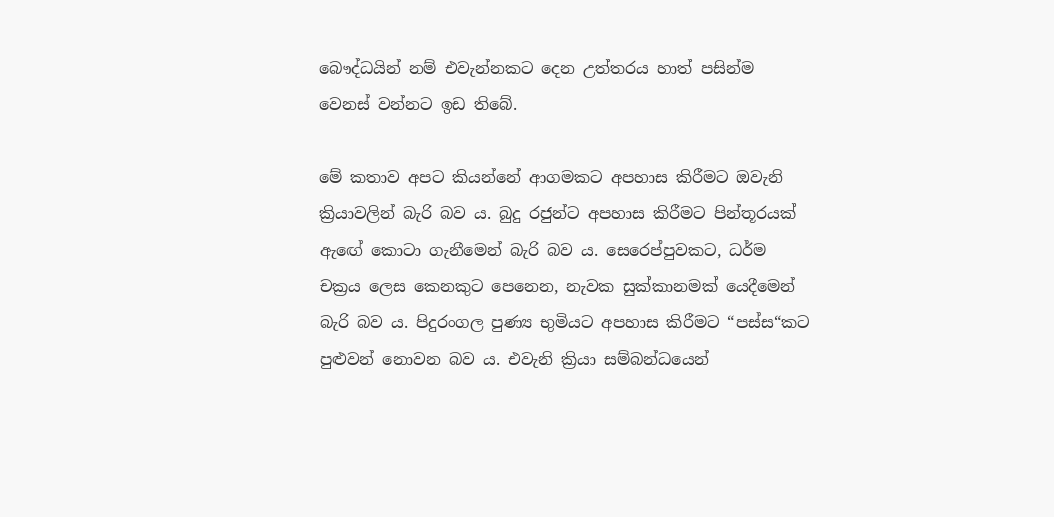බෞද්ධයින් නම් එවැන්නකට දෙන උත්තරය හාත් පසින්ම වෙනස් වන්නට ඉඩ තිබේ.

මේ කතාව අපට කියන්නේ ආගමකට අපහාස කිරීමට ඔවැනි ක්‍රියාවලින් බැරි බව ය. බුදු රජුන්ට අපහාස කිරීමට පින්තූරයක් ඇඟේ කොටා ගැනීමෙන් බැරි බව ය. සෙරෙප්පුවකට, ධර්ම චක්‍රය ලෙස කෙනකුට පෙනෙන, නැවක සුක්කානමක් යෙදීමෙන් බැරි බව ය. පිදුරංගල පුණ්‍ය භුමියට අපහාස කිරීමට “පස්ස“කට පුළුවන් නොවන බව ය. එවැනි ක්‍රියා සම්බන්ධයෙන්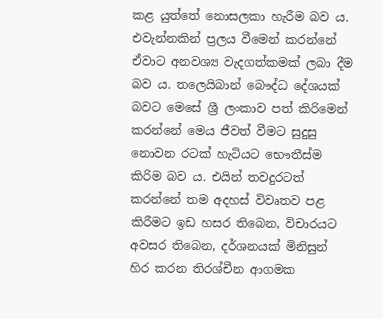කළ යුත්තේ නොසලකා හැරීම බව ය. එවැන්නකින් ප්‍රලය වීමෙන් කරන්නේ ඒවාට අනවශ්‍ය වැදගත්කමක් ලබා දීම බව ය. තලෙයිබාන් බෞද්ධ දේශයක් බවට මෙසේ ශ්‍රී ලංකාව පත් කිරිමෙන් කරන්නේ මෙය ජීවත් වීමට සුදුසු නොවන රටක් හැටියට භෞතීස්ම කිරිම බව ය. එයින් තවදුරටත් කරන්නේ තම අදහස් විවෘතව පළ කිරීමට ඉඩ හසර තිබෙන, විචාරයට අවසර තිබෙන, දර්ශනයක් මිනිසුන් හිර කරන තිරශ්චීන ආගමක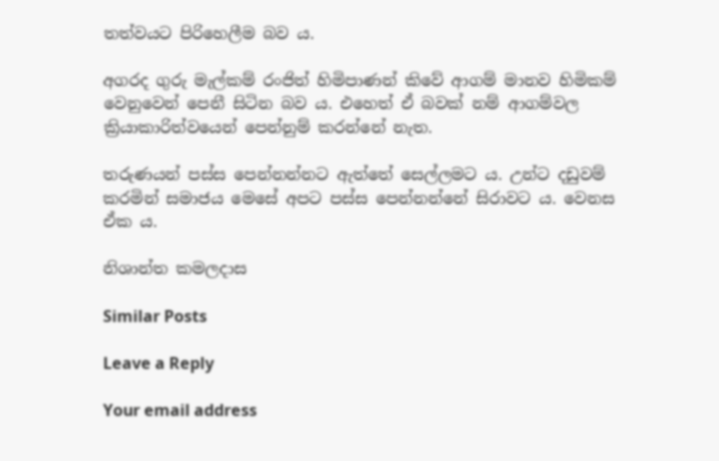තත්වයට පිරිහෙලීම බව ය.

අගරද ගුරු මැල්කම් රංජිත් හිමිපාණන් කිවේ ආගම් මානව හිමිකම් වෙනුවෙන් පෙනී සිටින බව ය. එහෙත් ඒ බවක් නම් ආගම්වල ක්‍රියාකාරිත්වයෙන් පෙන්නුම් කරන්නේ නැත.

තරුණයන් පස්ස පෙන්නන්නට ඇත්තේ සෙල්ලමට ය. උන්ට දඩුවම් කරමින් සමාජය මෙසේ අපට පස්ස පෙන්නන්නේ සිරාවට ය. වෙනස ඒක ය.

නිශාන්ත කමලදාස

Similar Posts

Leave a Reply

Your email address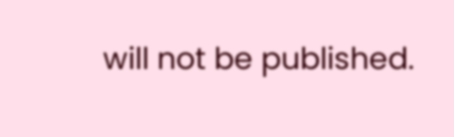will not be published.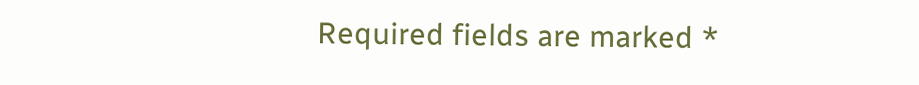Required fields are marked *